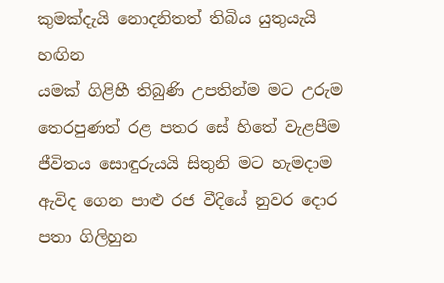කුමක්දැයි නොදනිතත් තිබිය යුතුයැයි හඟින
යමක් ගිළිහී තිබුණි උපතින්ම මට උරුම
තෙරපුණත් රළ පතර සේ හිතේ වැළපීම
ජීවිතය සොඳුරුයයි සිතුනි මට හැමදාම
ඇවිද ගෙන පාළු රජ වීදියේ නුවර දොර
පතා ගිලිහුන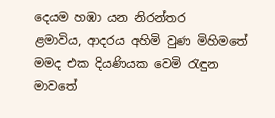දෙයම හඹා යන නිරන්තර
ළමාවිය, ආදරය අහිමි වුණ මිහිමතේ
මමද එක දියණියක වෙමි රැඳුන මාවතේ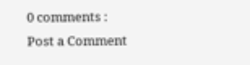0 comments :
Post a Comment